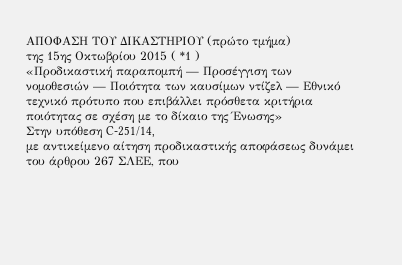ΑΠΟΦΑΣΗ ΤΟΥ ΔΙΚΑΣΤΗΡΙΟΥ (πρώτο τμήμα)
της 15ης Οκτωβρίου 2015 ( *1 )
«Προδικαστική παραπομπή — Προσέγγιση των νομοθεσιών — Ποιότητα των καυσίμων ντίζελ — Εθνικό τεχνικό πρότυπο που επιβάλλει πρόσθετα κριτήρια ποιότητας σε σχέση με το δίκαιο της Ένωσης»
Στην υπόθεση C‑251/14,
με αντικείμενο αίτηση προδικαστικής αποφάσεως δυνάμει του άρθρου 267 ΣΛΕΕ, που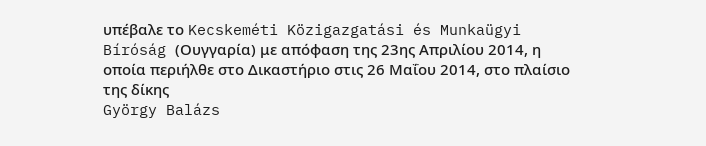υπέβαλε το Kecskeméti Közigazgatási és Munkaügyi Bíróság (Ουγγαρία) με απόφαση της 23ης Απριλίου 2014, η οποία περιήλθε στο Δικαστήριο στις 26 Μαΐου 2014, στο πλαίσιο της δίκης
György Balázs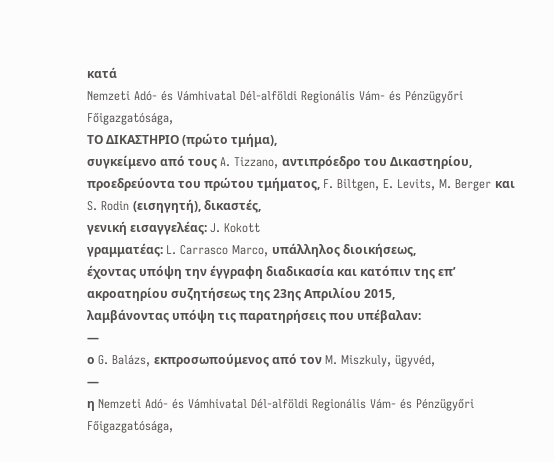κατά
Nemzeti Adó- és Vámhivatal Dél-alföldi Regionális Vám- és Pénzügyőri Főigazgatósága,
ΤΟ ΔΙΚΑΣΤΗΡΙΟ (πρώτο τμήμα),
συγκείμενο από τους A. Tizzano, αντιπρόεδρο του Δικαστηρίου, προεδρεύοντα του πρώτου τμήματος, F. Biltgen, E. Levits, M. Berger και S. Rodin (εισηγητή), δικαστές,
γενική εισαγγελέας: J. Kokott
γραμματέας: L. Carrasco Marco, υπάλληλος διοικήσεως,
έχοντας υπόψη την έγγραφη διαδικασία και κατόπιν της επ’ ακροατηρίου συζητήσεως της 23ης Απριλίου 2015,
λαμβάνοντας υπόψη τις παρατηρήσεις που υπέβαλαν:
—
ο G. Balázs, εκπροσωπούμενος από τον M. Miszkuly, ügyvéd,
—
η Nemzeti Adó- és Vámhivatal Dél-alföldi Regionális Vám- és Pénzügyőri Főigazgatósága,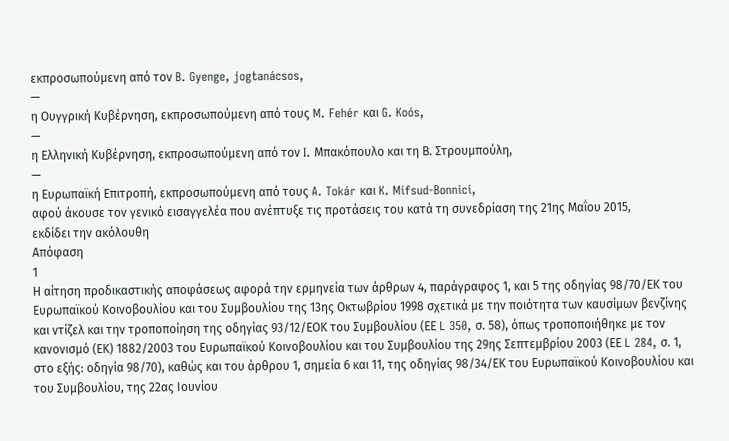εκπροσωπούμενη από τον B. Gyenge, jogtanácsos,
—
η Ουγγρική Κυβέρνηση, εκπροσωπούμενη από τους M. Fehér και G. Koós,
—
η Ελληνική Κυβέρνηση, εκπροσωπούμενη από τον I. Μπακόπουλο και τη Β. Στρουμπούλη,
—
η Ευρωπαϊκή Επιτροπή, εκπροσωπούμενη από τους A. Tokár και K. Mifsud-Bonnici,
αφού άκουσε τον γενικό εισαγγελέα που ανέπτυξε τις προτάσεις του κατά τη συνεδρίαση της 21ης Μαΐου 2015,
εκδίδει την ακόλουθη
Απόφαση
1
Η αίτηση προδικαστικής αποφάσεως αφορά την ερμηνεία των άρθρων 4, παράγραφος 1, και 5 της οδηγίας 98/70/ΕΚ του Ευρωπαϊκού Κοινοβουλίου και του Συμβουλίου της 13ης Οκτωβρίου 1998 σχετικά με την ποιότητα των καυσίμων βενζίνης και ντίζελ και την τροποποίηση της οδηγίας 93/12/ΕΟΚ του Συμβουλίου (ΕΕ L 350, σ. 58), όπως τροποποιήθηκε με τον κανονισμό (ΕΚ) 1882/2003 του Ευρωπαϊκού Κοινοβουλίου και του Συμβουλίου της 29ης Σεπτεμβρίου 2003 (ΕΕ L 284, σ. 1, στο εξής: οδηγία 98/70), καθώς και του άρθρου 1, σημεία 6 και 11, της οδηγίας 98/34/ΕΚ του Ευρωπαϊκού Κοινοβουλίου και του Συμβουλίου, της 22ας Ιουνίου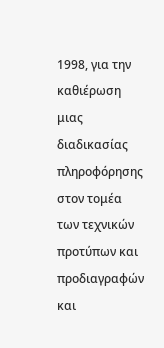1998, για την καθιέρωση μιας διαδικασίας πληροφόρησης στον τομέα των τεχνικών προτύπων και προδιαγραφών και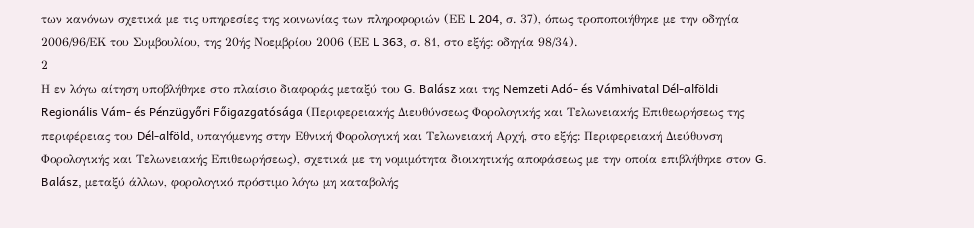των κανόνων σχετικά με τις υπηρεσίες της κοινωνίας των πληροφοριών (ΕΕ L 204, σ. 37), όπως τροποποιήθηκε με την οδηγία 2006/96/ΕΚ του Συμβουλίου, της 20ής Νοεμβρίου 2006 (ΕΕ L 363, σ. 81, στο εξής: οδηγία 98/34).
2
Η εν λόγω αίτηση υποβλήθηκε στο πλαίσιο διαφοράς μεταξύ του G. Balász και της Nemzeti Adó- és Vámhivatal Dél-alföldi Regionális Vám- és Pénzügyőri Főigazgatósága (Περιφερειακής Διευθύνσεως Φορολογικής και Τελωνειακής Επιθεωρήσεως της περιφέρειας του Dél-alföld, υπαγόμενης στην Εθνική Φορολογική και Τελωνειακή Αρχή, στο εξής: Περιφερειακή Διεύθυνση Φορολογικής και Τελωνειακής Επιθεωρήσεως), σχετικά με τη νομιμότητα διοικητικής αποφάσεως με την οποία επιβλήθηκε στον G. Balász, μεταξύ άλλων, φορολογικό πρόστιμο λόγω μη καταβολής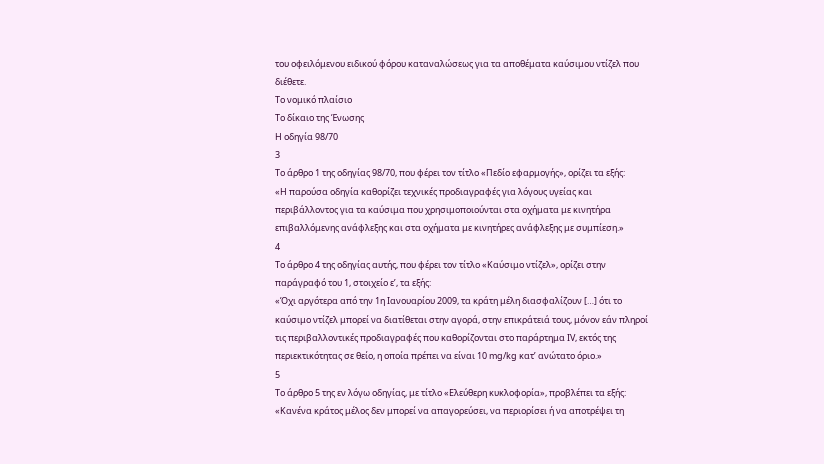του οφειλόμενου ειδικού φόρου καταναλώσεως για τα αποθέματα καύσιμου ντίζελ που διέθετε.
Το νομικό πλαίσιο
Το δίκαιο της Ένωσης
Η οδηγία 98/70
3
Το άρθρο 1 της οδηγίας 98/70, που φέρει τον τίτλο «Πεδίο εφαρμογής», ορίζει τα εξής:
«Η παρούσα οδηγία καθορίζει τεχνικές προδιαγραφές για λόγους υγείας και περιβάλλοντος για τα καύσιμα που χρησιμοποιούνται στα οχήματα με κινητήρα επιβαλλόμενης ανάφλεξης και στα οχήματα με κινητήρες ανάφλεξης με συμπίεση.»
4
Το άρθρο 4 της οδηγίας αυτής, που φέρει τον τίτλο «Καύσιμο ντίζελ», ορίζει στην παράγραφό του 1, στοιχείο εʹ, τα εξής:
«Όχι αργότερα από την 1η Ιανουαρίου 2009, τα κράτη μέλη διασφαλίζουν […] ότι το καύσιμο ντίζελ μπορεί να διατίθεται στην αγορά, στην επικράτειά τους, μόνον εάν πληροί τις περιβαλλοντικές προδιαγραφές που καθορίζονται στο παράρτημα IV, εκτός της περιεκτικότητας σε θείο, η οποία πρέπει να είναι 10 mg/kg κατ’ ανώτατο όριο.»
5
Το άρθρο 5 της εν λόγω οδηγίας, με τίτλο «Ελεύθερη κυκλοφορία», προβλέπει τα εξής:
«Κανένα κράτος μέλος δεν μπορεί να απαγορεύσει, να περιορίσει ή να αποτρέψει τη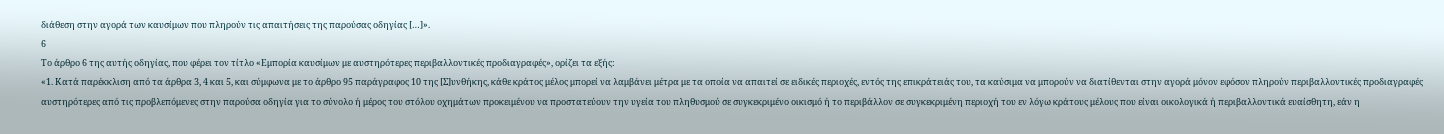διάθεση στην αγορά των καυσίμων που πληρούν τις απαιτήσεις της παρούσας οδηγίας […]».
6
Το άρθρο 6 της αυτής οδηγίας, που φέρει τον τίτλο «Εμπορία καυσίμων με αυστηρότερες περιβαλλοντικές προδιαγραφές», ορίζει τα εξής:
«1. Κατά παρέκκλιση από τα άρθρα 3, 4 και 5, και σύμφωνα με το άρθρο 95 παράγραφος 10 της [Σ]υνθήκης, κάθε κράτος μέλος μπορεί να λαμβάνει μέτρα με τα οποία να απαιτεί σε ειδικές περιοχές, εντός της επικράτειάς του, τα καύσιμα να μπορούν να διατίθενται στην αγορά μόνον εφόσον πληρούν περιβαλλοντικές προδιαγραφές αυστηρότερες από τις προβλεπόμενες στην παρούσα οδηγία για το σύνολο ή μέρος του στόλου οχημάτων προκειμένου να προστατεύουν την υγεία του πληθυσμού σε συγκεκριμένο οικισμό ή το περιβάλλον σε συγκεκριμένη περιοχή του εν λόγω κράτους μέλους που είναι οικολογικά ή περιβαλλοντικά ευαίσθητη, εάν η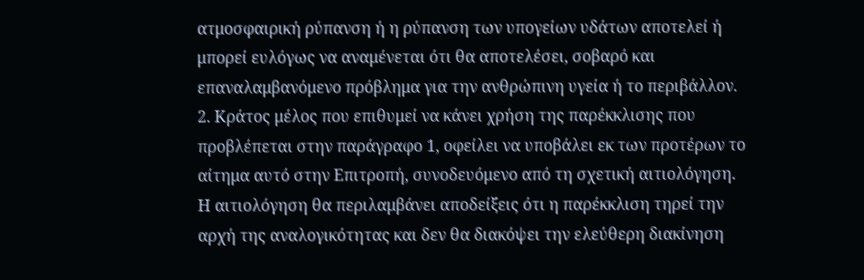ατμοσφαιρική ρύπανση ή η ρύπανση των υπογείων υδάτων αποτελεί ή μπορεί ευλόγως να αναμένεται ότι θα αποτελέσει, σοβαρό και επαναλαμβανόμενο πρόβλημα για την ανθρώπινη υγεία ή το περιβάλλον.
2. Κράτος μέλος που επιθυμεί να κάνει χρήση της παρέκκλισης που προβλέπεται στην παράγραφο 1, οφείλει να υποβάλει εκ των προτέρων το αίτημα αυτό στην Επιτροπή, συνοδευόμενο από τη σχετική αιτιολόγηση. Η αιτιολόγηση θα περιλαμβάνει αποδείξεις ότι η παρέκκλιση τηρεί την αρχή της αναλογικότητας και δεν θα διακόψει την ελεύθερη διακίνηση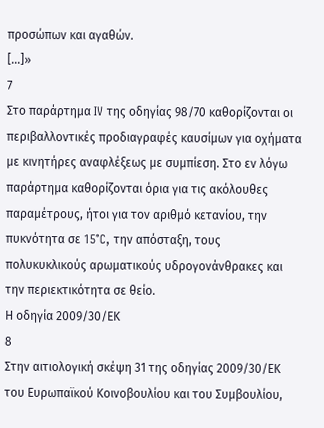προσώπων και αγαθών.
[...]»
7
Στο παράρτημα IV της οδηγίας 98/70 καθορίζονται οι περιβαλλοντικές προδιαγραφές καυσίμων για οχήματα με κινητήρες αναφλέξεως με συμπίεση. Στο εν λόγω παράρτημα καθορίζονται όρια για τις ακόλουθες παραμέτρους, ήτοι για τον αριθμό κετανίου, την πυκνότητα σε 15°C, την απόσταξη, τους πολυκυκλικούς αρωματικούς υδρογονάνθρακες και την περιεκτικότητα σε θείο.
Η οδηγία 2009/30/ΕΚ
8
Στην αιτιολογική σκέψη 31 της οδηγίας 2009/30/ΕΚ του Ευρωπαϊκού Κοινοβουλίου και του Συμβουλίου,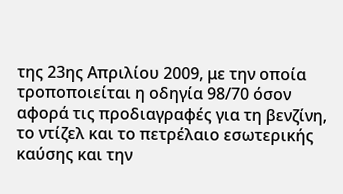της 23ης Απριλίου 2009, με την οποία τροποποιείται η οδηγία 98/70 όσον αφορά τις προδιαγραφές για τη βενζίνη, το ντίζελ και το πετρέλαιο εσωτερικής καύσης και την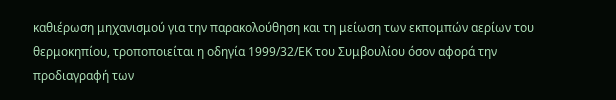καθιέρωση μηχανισμού για την παρακολούθηση και τη μείωση των εκπομπών αερίων του θερμοκηπίου, τροποποιείται η οδηγία 1999/32/ΕΚ του Συμβουλίου όσον αφορά την προδιαγραφή των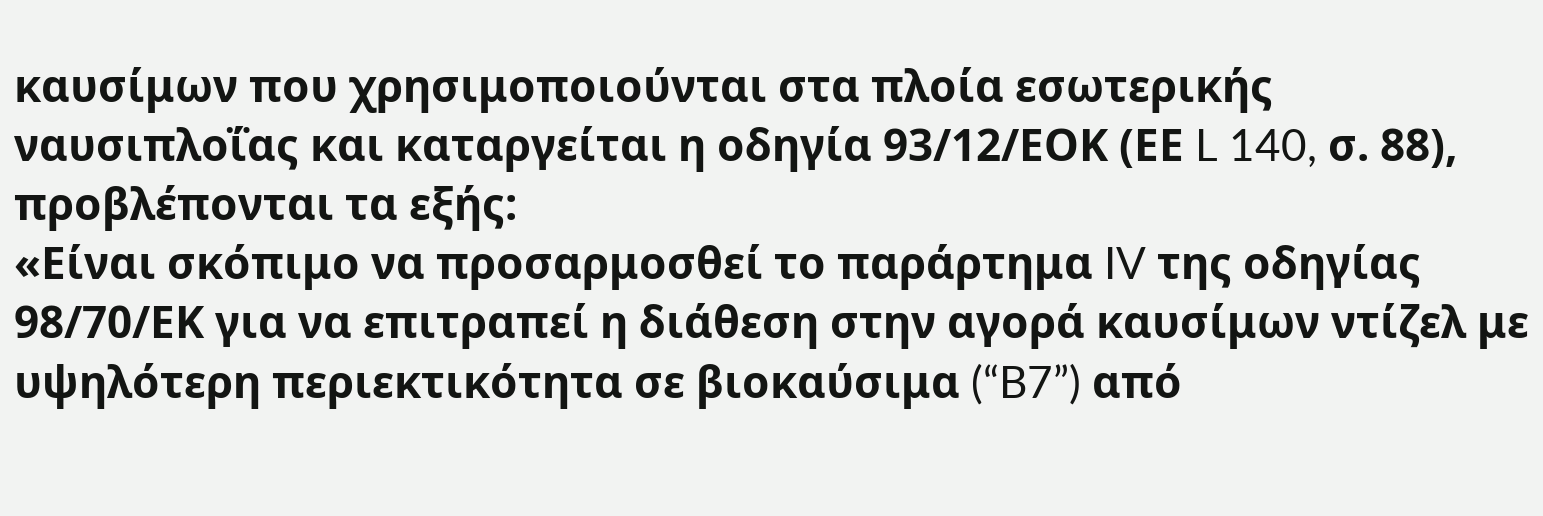καυσίμων που χρησιμοποιούνται στα πλοία εσωτερικής ναυσιπλοΐας και καταργείται η οδηγία 93/12/ΕΟΚ (ΕΕ L 140, σ. 88), προβλέπονται τα εξής:
«Είναι σκόπιμο να προσαρμοσθεί το παράρτημα IV της οδηγίας 98/70/ΕΚ για να επιτραπεί η διάθεση στην αγορά καυσίμων ντίζελ με υψηλότερη περιεκτικότητα σε βιοκαύσιμα (“B7”) από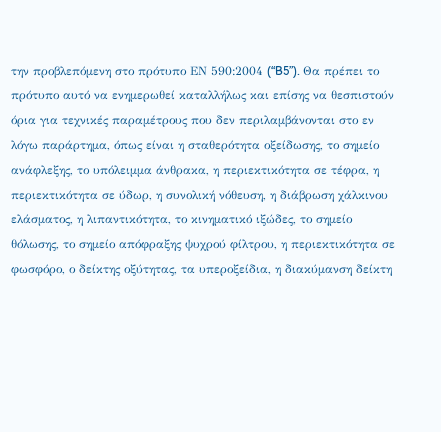την προβλεπόμενη στο πρότυπο ΕΝ 590:2004 (“B5”). Θα πρέπει το πρότυπο αυτό να ενημερωθεί καταλλήλως και επίσης να θεσπιστούν όρια για τεχνικές παραμέτρους που δεν περιλαμβάνονται στο εν λόγω παράρτημα, όπως είναι η σταθερότητα οξείδωσης, το σημείο ανάφλεξης, το υπόλειμμα άνθρακα, η περιεκτικότητα σε τέφρα, η περιεκτικότητα σε ύδωρ, η συνολική νόθευση, η διάβρωση χάλκινου ελάσματος, η λιπαντικότητα, το κινηματικό ιξώδες, το σημείο θόλωσης, το σημείο απόφραξης ψυχρού φίλτρου, η περιεκτικότητα σε φωσφόρο, ο δείκτης οξύτητας, τα υπεροξείδια, η διακύμανση δείκτη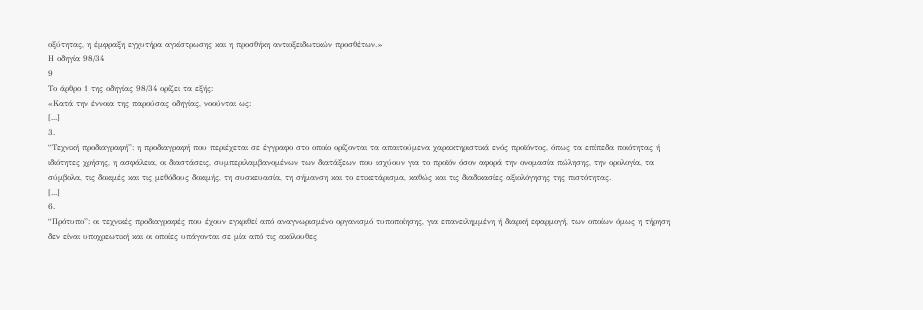οξύτητας, η έμφραξη εγχυτήρα αγκίστρωσης και η προσθήκη αντιοξειδωτικών προσθέτων.»
Η οδηγία 98/34
9
Το άρθρο 1 της οδηγίας 98/34 ορίζει τα εξής:
«Κατά την έννοια της παρούσας οδηγίας, νοούνται ως:
[...]
3.
“Τεχνική προδιαγραφή”: η προδιαγραφή που περιέχεται σε έγγραφο στο οποίο ορίζονται τα απαιτούμενα χαρακτηριστικά ενός προϊόντος, όπως τα επίπεδα ποιότητας ή ιδιότητες χρήσης, η ασφάλεια, οι διαστάσεις, συμπεριλαμβανομένων των διατάξεων που ισχύουν για το προϊόν όσον αφορά την ονομασία πώλησης, την ορολογία, τα σύμβολα, τις δοκιμές και τις μεθόδους δοκιμής, τη συσκευασία, τη σήμανση και το ετικετάρισμα, καθώς και τις διαδικασίες αξιολόγησης της πιστότητας.
[...]
6.
“Πρότυπο”: οι τεχνικές προδιαγραφές που έχουν εγκριθεί από αναγνωρισμένο οργανισμό τυποποίησης, για επανειλημμένη ή διαρκή εφαρμογή, των οποίων όμως η τήρηση δεν είναι υποχρεωτική και οι οποίες υπάγονται σε μία από τις ακόλουθες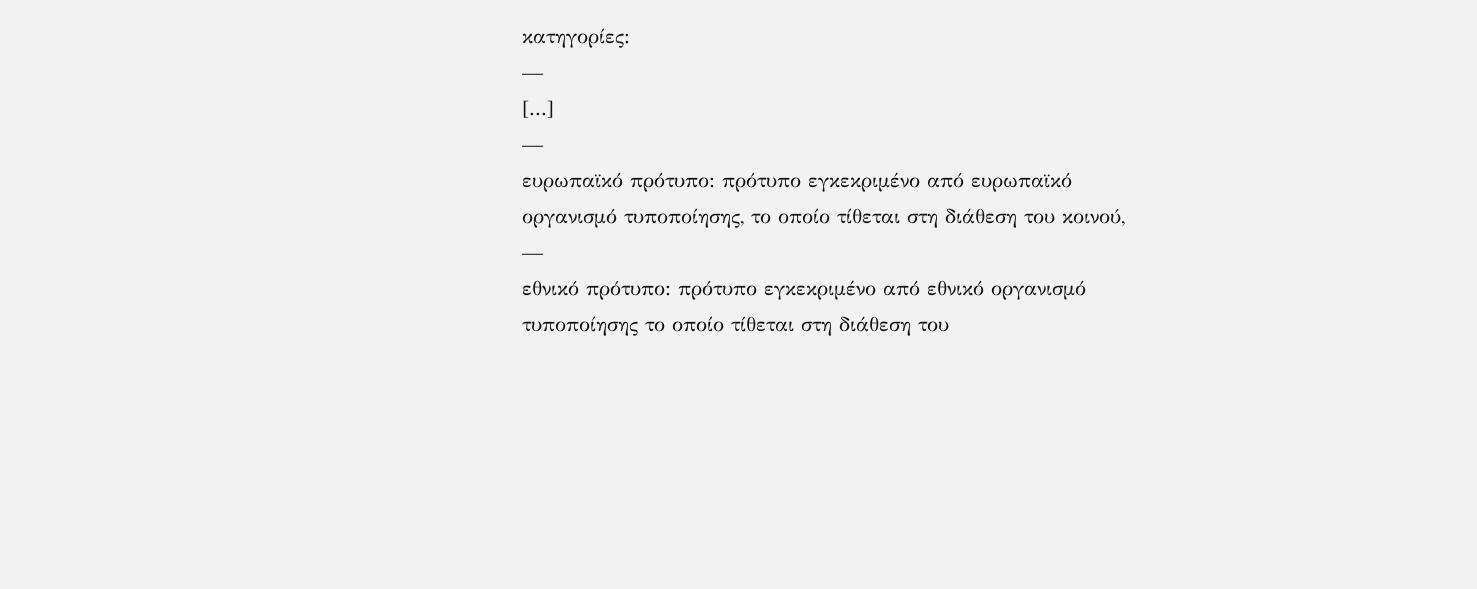κατηγορίες:
—
[...]
—
ευρωπαϊκό πρότυπο: πρότυπο εγκεκριμένο από ευρωπαϊκό οργανισμό τυποποίησης, το οποίο τίθεται στη διάθεση του κοινού,
—
εθνικό πρότυπο: πρότυπο εγκεκριμένο από εθνικό οργανισμό τυποποίησης το οποίο τίθεται στη διάθεση του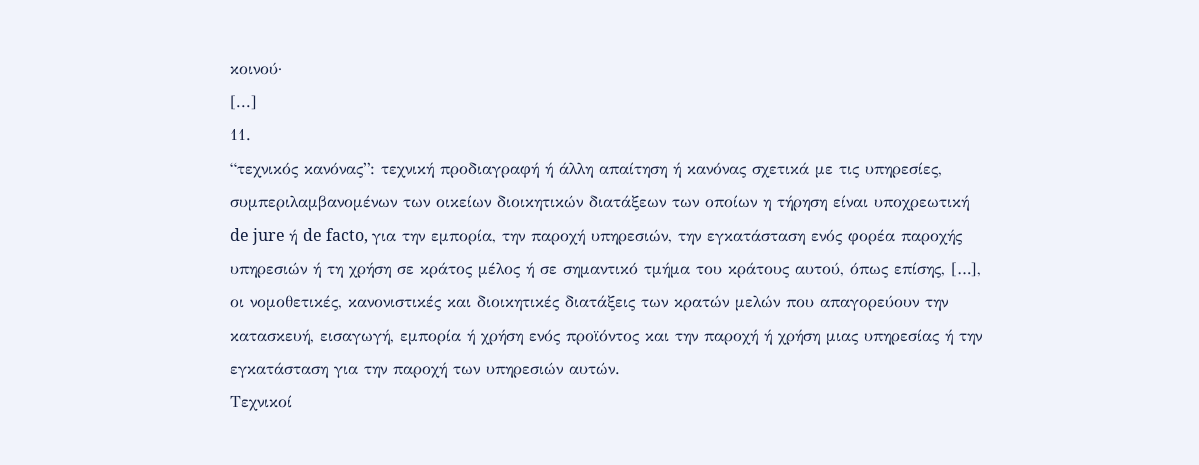κοινού·
[...]
11.
“τεχνικός κανόνας”: τεχνική προδιαγραφή ή άλλη απαίτηση ή κανόνας σχετικά με τις υπηρεσίες, συμπεριλαμβανομένων των οικείων διοικητικών διατάξεων των οποίων η τήρηση είναι υποχρεωτική de jure ή de facto, για την εμπορία, την παροχή υπηρεσιών, την εγκατάσταση ενός φορέα παροχής υπηρεσιών ή τη χρήση σε κράτος μέλος ή σε σημαντικό τμήμα του κράτους αυτού, όπως επίσης, […], οι νομοθετικές, κανονιστικές και διοικητικές διατάξεις των κρατών μελών που απαγορεύουν την κατασκευή, εισαγωγή, εμπορία ή χρήση ενός προϊόντος και την παροχή ή χρήση μιας υπηρεσίας ή την εγκατάσταση για την παροχή των υπηρεσιών αυτών.
Τεχνικοί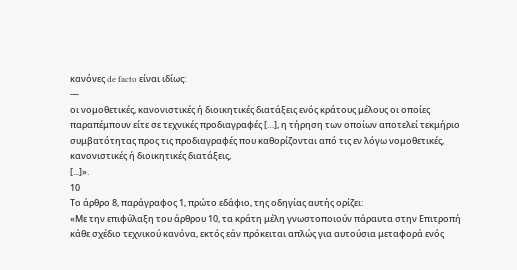κανόνες de facto είναι ιδίως:
—
οι νομοθετικές, κανονιστικές ή διοικητικές διατάξεις ενός κράτους μέλους οι οποίες παραπέμπουν είτε σε τεχνικές προδιαγραφές […], η τήρηση των οποίων αποτελεί τεκμήριο συμβατότητας προς τις προδιαγραφές που καθορίζονται από τις εν λόγω νομοθετικές, κανονιστικές ή διοικητικές διατάξεις,
[...]».
10
Το άρθρο 8, παράγραφος 1, πρώτο εδάφιο, της οδηγίας αυτής ορίζει:
«Με την επιφύλαξη του άρθρου 10, τα κράτη μέλη γνωστοποιούν πάραυτα στην Επιτροπή κάθε σχέδιο τεχνικού κανόνα, εκτός εάν πρόκειται απλώς για αυτούσια μεταφορά ενός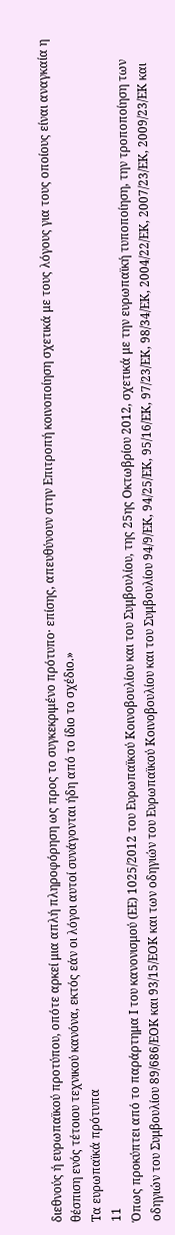διεθνούς ή ευρωπαϊκού προτύπου, οπότε αρκεί μια απλή πληροφόρηση ως προς το συγκεκριμένο πρότυπο· επίσης, απευθύνουν στην Επιτροπή κοινοποίηση σχετικά με τους λόγους για τους οποίους είναι αναγκαία η θέσπιση ενός τέτοιου τεχνικού κανόνα, εκτός εάν οι λόγοι αυτοί συνάγονται ήδη από το ίδιο το σχέδιο.»
Τα ευρωπαϊκά πρότυπα
11
Όπως προκύπτει από το παράρτημα Ι του κανονισμού (ΕΕ) 1025/2012 του Ευρωπαϊκού Κοινοβουλίου και του Συμβουλίου, της 25ης Οκτωβρίου 2012, σχετικά με την ευρωπαϊκή τυποποίηση, την τροποποίηση των οδηγιών του Συμβουλίου 89/686/ΕΟΚ και 93/15/ΕΟΚ και των οδηγιών του Ευρωπαϊκού Κοινοβουλίου και του Συμβουλίου 94/9/ΕΚ, 94/25/ΕΚ, 95/16/ΕΚ, 97/23/ΕΚ, 98/34/ΕΚ, 2004/22/ΕΚ, 2007/23/ΕΚ, 2009/23/ΕΚ και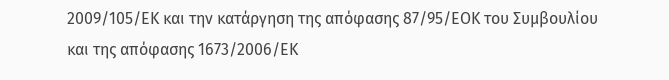2009/105/ΕΚ και την κατάργηση της απόφασης 87/95/ΕΟΚ του Συμβουλίου και της απόφασης 1673/2006/ΕΚ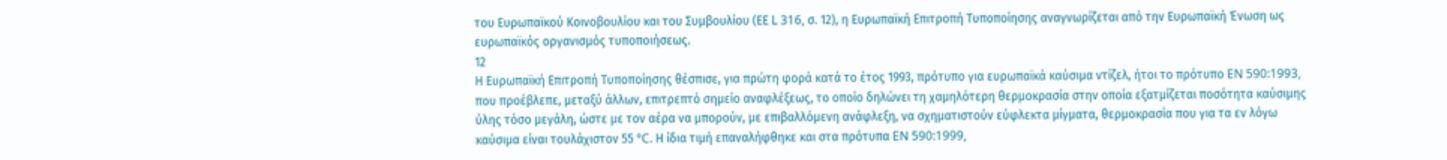του Ευρωπαϊκού Κοινοβουλίου και του Συμβουλίου (ΕΕ L 316, σ. 12), η Ευρωπαϊκή Επιτροπή Τυποποίησης αναγνωρίζεται από την Ευρωπαϊκή Ένωση ως ευρωπαϊκός οργανισμός τυποποιήσεως.
12
Η Ευρωπαϊκή Επιτροπή Τυποποίησης θέσπισε, για πρώτη φορά κατά το έτος 1993, πρότυπο για ευρωπαϊκά καύσιμα ντίζελ, ήτοι το πρότυπο EN 590:1993, που προέβλεπε, μεταξύ άλλων, επιτρεπτό σημείο αναφλέξεως, το οποίο δηλώνει τη χαμηλότερη θερμοκρασία στην οποία εξατμίζεται ποσότητα καύσιμης ύλης τόσο μεγάλη, ώστε με τον αέρα να μπορούν, με επιβαλλόμενη ανάφλεξη, να σχηματιστούν εύφλεκτα μίγματα, θερμοκρασία που για τα εν λόγω καύσιμα είναι τουλάχιστον 55 °C. Η ίδια τιμή επαναλήφθηκε και στα πρότυπα EN 590:1999,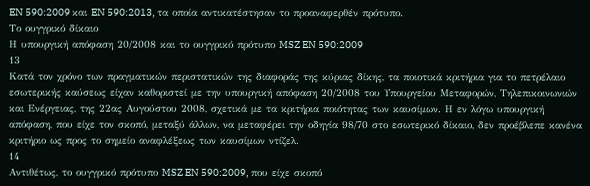EN 590:2009 και EN 590:2013, τα οποία αντικατέστησαν το προαναφερθέν πρότυπο.
Το ουγγρικό δίκαιο
Η υπουργική απόφαση 20/2008 και το ουγγρικό πρότυπο MSZ EN 590:2009
13
Κατά τον χρόνο των πραγματικών περιστατικών της διαφοράς της κύριας δίκης, τα ποιοτικά κριτήρια για το πετρέλαιο εσωτερικής καύσεως είχαν καθοριστεί με την υπουργική απόφαση 20/2008 του Υπουργείου Μεταφορών, Τηλεπικοινωνιών και Ενέργειας, της 22ας Αυγούστου 2008, σχετικά με τα κριτήρια ποιότητας των καυσίμων. Η εν λόγω υπουργική απόφαση, που είχε τον σκοπό, μεταξύ άλλων, να μεταφέρει την οδηγία 98/70 στο εσωτερικό δίκαιο, δεν προέβλεπε κανένα κριτήριο ως προς το σημείο αναφλέξεως των καυσίμων ντίζελ.
14
Αντιθέτως, το ουγγρικό πρότυπο MSZ EN 590:2009, που είχε σκοπό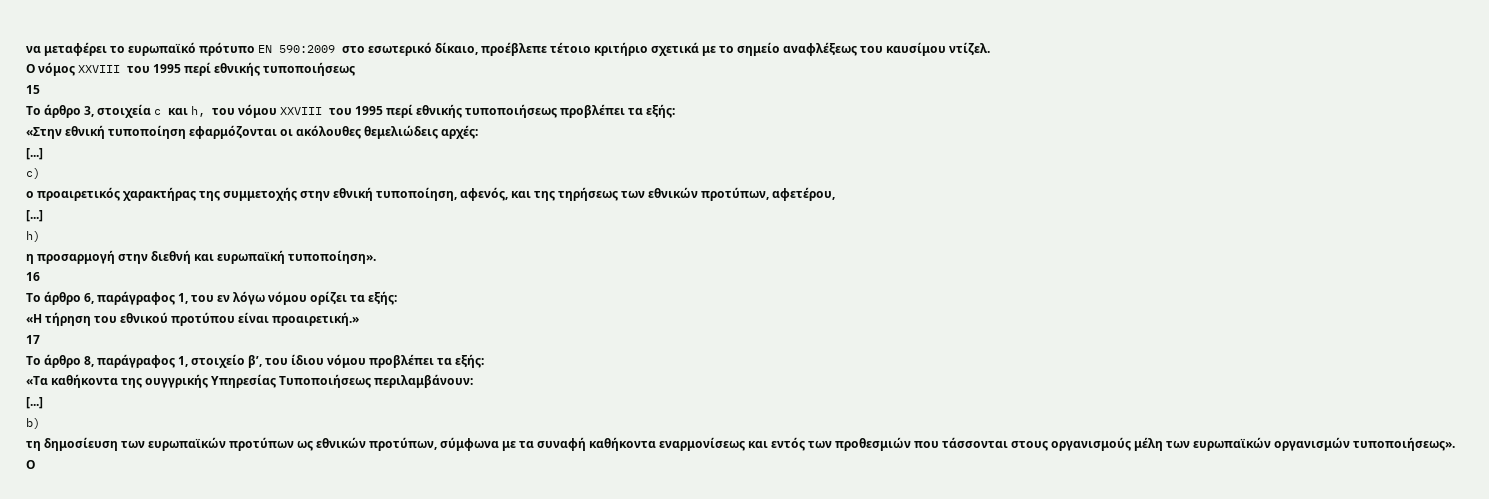να μεταφέρει το ευρωπαϊκό πρότυπο EN 590:2009 στο εσωτερικό δίκαιο, προέβλεπε τέτοιο κριτήριο σχετικά με το σημείο αναφλέξεως του καυσίμου ντίζελ.
Ο νόμος XXVIII του 1995 περί εθνικής τυποποιήσεως
15
Το άρθρο 3, στοιχεία c και h, του νόμου XXVIII του 1995 περί εθνικής τυποποιήσεως προβλέπει τα εξής:
«Στην εθνική τυποποίηση εφαρμόζονται οι ακόλουθες θεμελιώδεις αρχές:
[...]
c)
ο προαιρετικός χαρακτήρας της συμμετοχής στην εθνική τυποποίηση, αφενός, και της τηρήσεως των εθνικών προτύπων, αφετέρου,
[...]
h)
η προσαρμογή στην διεθνή και ευρωπαϊκή τυποποίηση».
16
Το άρθρο 6, παράγραφος 1, του εν λόγω νόμου ορίζει τα εξής:
«Η τήρηση του εθνικού προτύπου είναι προαιρετική.»
17
Το άρθρο 8, παράγραφος 1, στοιχείο βʹ, του ίδιου νόμου προβλέπει τα εξής:
«Τα καθήκοντα της ουγγρικής Υπηρεσίας Τυποποιήσεως περιλαμβάνουν:
[...]
b)
τη δημοσίευση των ευρωπαϊκών προτύπων ως εθνικών προτύπων, σύμφωνα με τα συναφή καθήκοντα εναρμονίσεως και εντός των προθεσμιών που τάσσονται στους οργανισμούς μέλη των ευρωπαϊκών οργανισμών τυποποιήσεως».
Ο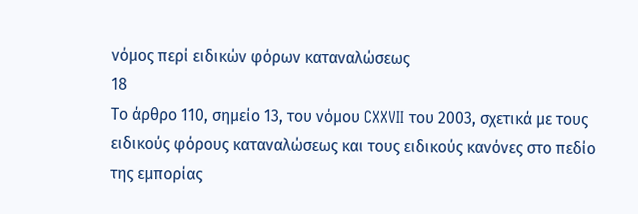νόμος περί ειδικών φόρων καταναλώσεως
18
Το άρθρο 110, σημείο 13, του νόμου CXXVII του 2003, σχετικά με τους ειδικούς φόρους καταναλώσεως και τους ειδικούς κανόνες στο πεδίο της εμπορίας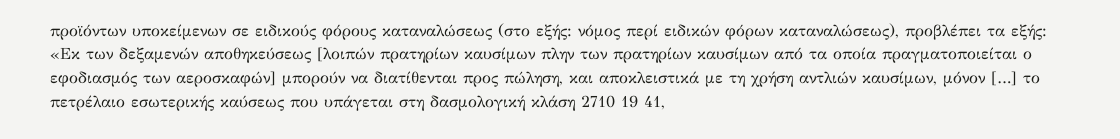προϊόντων υποκείμενων σε ειδικούς φόρους καταναλώσεως (στο εξής: νόμος περί ειδικών φόρων καταναλώσεως), προβλέπει τα εξής:
«Εκ των δεξαμενών αποθηκεύσεως [λοιπών πρατηρίων καυσίμων πλην των πρατηρίων καυσίμων από τα οποία πραγματοποιείται ο εφοδιασμός των αεροσκαφών] μπορούν να διατίθενται προς πώληση, και αποκλειστικά με τη χρήση αντλιών καυσίμων, μόνον […] το πετρέλαιο εσωτερικής καύσεως που υπάγεται στη δασμολογική κλάση 2710 19 41,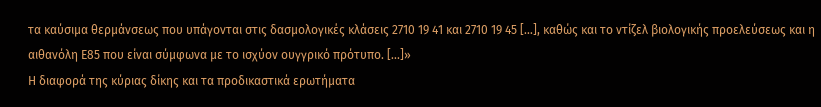τα καύσιμα θερμάνσεως που υπάγονται στις δασμολογικές κλάσεις 2710 19 41 και 2710 19 45 […], καθώς και το ντίζελ βιολογικής προελεύσεως και η αιθανόλη Ε85 που είναι σύμφωνα με το ισχύον ουγγρικό πρότυπο. [...]»
Η διαφορά της κύριας δίκης και τα προδικαστικά ερωτήματα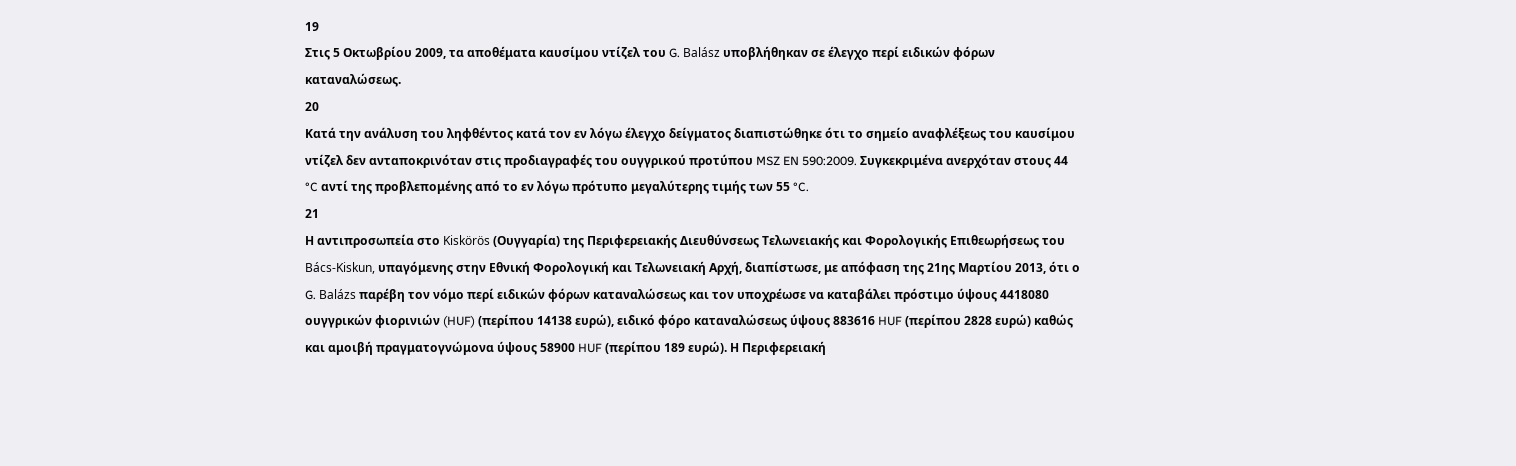19
Στις 5 Οκτωβρίου 2009, τα αποθέματα καυσίμου ντίζελ του G. Balász υποβλήθηκαν σε έλεγχο περί ειδικών φόρων καταναλώσεως.
20
Κατά την ανάλυση του ληφθέντος κατά τον εν λόγω έλεγχο δείγματος διαπιστώθηκε ότι το σημείο αναφλέξεως του καυσίμου ντίζελ δεν ανταποκρινόταν στις προδιαγραφές του ουγγρικού προτύπου MSZ EN 590:2009. Συγκεκριμένα ανερχόταν στους 44 °C αντί της προβλεπομένης από το εν λόγω πρότυπο μεγαλύτερης τιμής των 55 °C.
21
Η αντιπροσωπεία στο Kiskörös (Ουγγαρία) της Περιφερειακής Διευθύνσεως Τελωνειακής και Φορολογικής Επιθεωρήσεως του Bács‑Kiskun, υπαγόμενης στην Εθνική Φορολογική και Τελωνειακή Αρχή, διαπίστωσε, με απόφαση της 21ης Μαρτίου 2013, ότι ο G. Balázs παρέβη τον νόμο περί ειδικών φόρων καταναλώσεως και τον υποχρέωσε να καταβάλει πρόστιμο ύψους 4418080 ουγγρικών φιορινιών (HUF) (περίπου 14138 ευρώ), ειδικό φόρο καταναλώσεως ύψους 883616 HUF (περίπου 2828 ευρώ) καθώς και αμοιβή πραγματογνώμονα ύψους 58900 HUF (περίπου 189 ευρώ). Η Περιφερειακή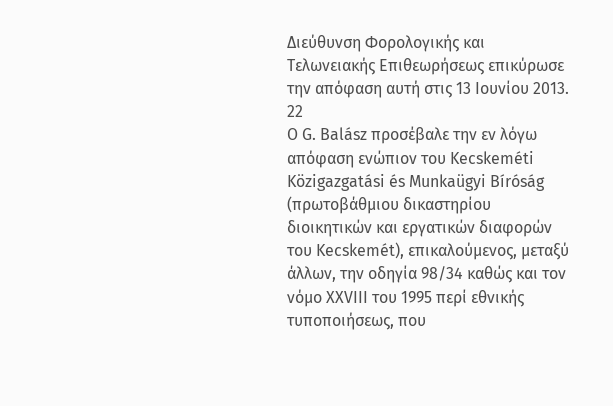Διεύθυνση Φορολογικής και Τελωνειακής Επιθεωρήσεως επικύρωσε την απόφαση αυτή στις 13 Ιουνίου 2013.
22
Ο G. Balász προσέβαλε την εν λόγω απόφαση ενώπιον του Kecskeméti Κözigazgatási és Μunkaügyi Βíróság (πρωτοβάθμιου δικαστηρίου διοικητικών και εργατικών διαφορών του Kecskemét), επικαλούμενος, μεταξύ άλλων, την οδηγία 98/34 καθώς και τον νόμο XXVIII του 1995 περί εθνικής τυποποιήσεως, που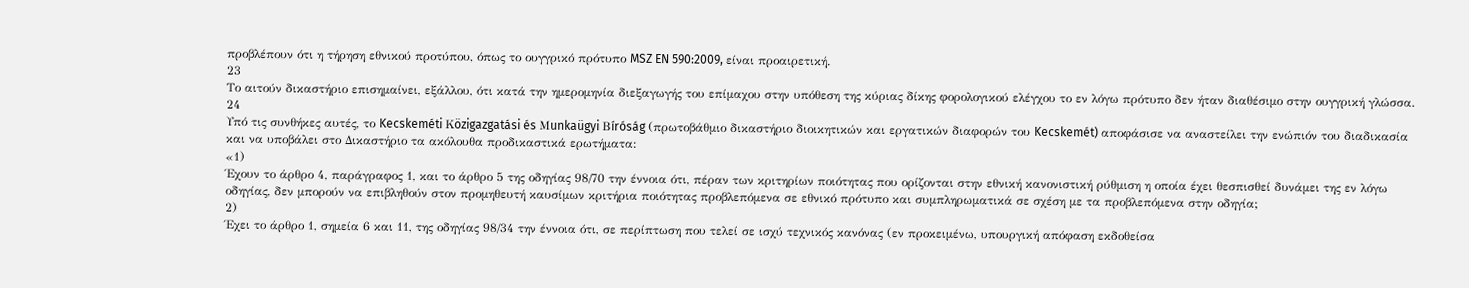προβλέπουν ότι η τήρηση εθνικού προτύπου, όπως το ουγγρικό πρότυπο MSZ EN 590:2009, είναι προαιρετική.
23
Το αιτούν δικαστήριο επισημαίνει, εξάλλου, ότι κατά την ημερομηνία διεξαγωγής του επίμαχου στην υπόθεση της κύριας δίκης φορολογικού ελέγχου το εν λόγω πρότυπο δεν ήταν διαθέσιμο στην ουγγρική γλώσσα.
24
Υπό τις συνθήκες αυτές, το Kecskeméti Κözigazgatási és Μunkaügyi Βíróság (πρωτοβάθμιο δικαστήριο διοικητικών και εργατικών διαφορών του Kecskemét) αποφάσισε να αναστείλει την ενώπιόν του διαδικασία και να υποβάλει στο Δικαστήριο τα ακόλουθα προδικαστικά ερωτήματα:
«1)
Έχουν το άρθρο 4, παράγραφος 1, και το άρθρο 5 της οδηγίας 98/70 την έννοια ότι, πέραν των κριτηρίων ποιότητας που ορίζονται στην εθνική κανονιστική ρύθμιση η οποία έχει θεσπισθεί δυνάμει της εν λόγω οδηγίας, δεν μπορούν να επιβληθούν στον προμηθευτή καυσίμων κριτήρια ποιότητας προβλεπόμενα σε εθνικό πρότυπο και συμπληρωματικά σε σχέση με τα προβλεπόμενα στην οδηγία;
2)
Έχει το άρθρο 1, σημεία 6 και 11, της οδηγίας 98/34 την έννοια ότι, σε περίπτωση που τελεί σε ισχύ τεχνικός κανόνας (εν προκειμένω, υπουργική απόφαση εκδοθείσα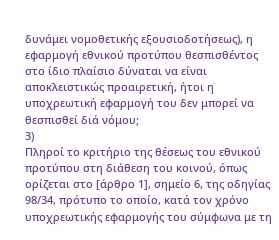δυνάμει νομοθετικής εξουσιοδοτήσεως), η εφαρμογή εθνικού προτύπου θεσπισθέντος στο ίδιο πλαίσιο δύναται να είναι αποκλειστικώς προαιρετική, ήτοι η υποχρεωτική εφαρμογή του δεν μπορεί να θεσπισθεί διά νόμου;
3)
Πληροί το κριτήριο της θέσεως του εθνικού προτύπου στη διάθεση του κοινού, όπως ορίζεται στο [άρθρο 1], σημείο 6, της οδηγίας 98/34, πρότυπο το οποίο, κατά τον χρόνο υποχρεωτικής εφαρμογής του σύμφωνα με τη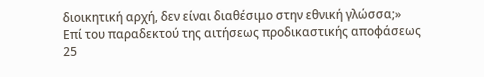διοικητική αρχή, δεν είναι διαθέσιμο στην εθνική γλώσσα;»
Επί του παραδεκτού της αιτήσεως προδικαστικής αποφάσεως
25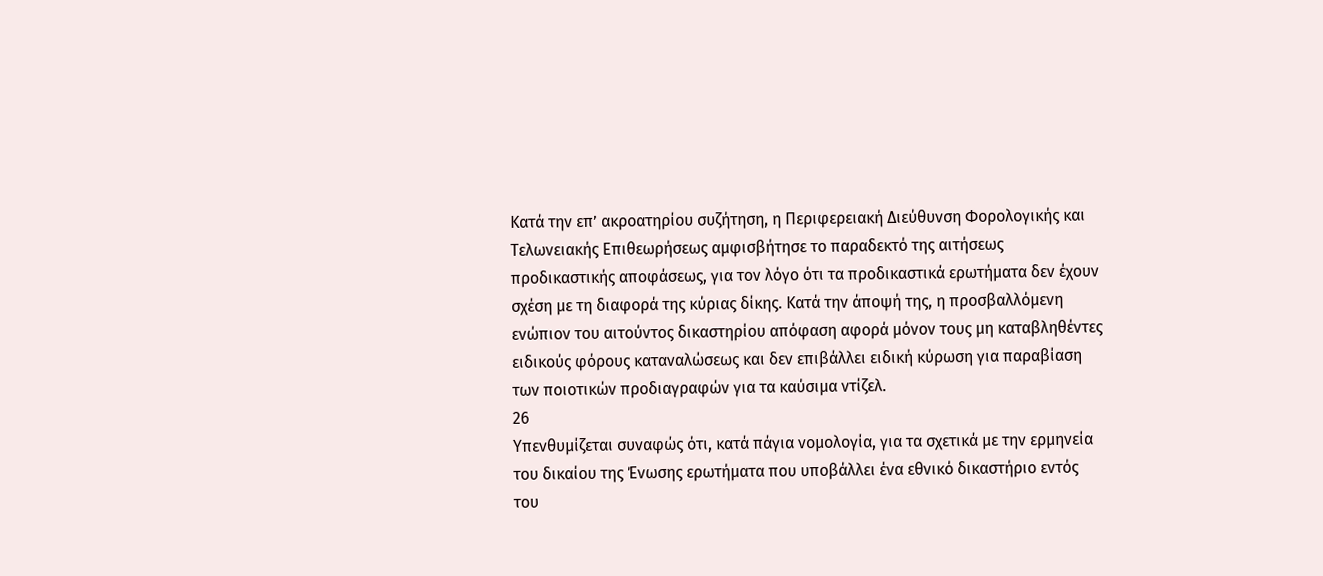Κατά την επ’ ακροατηρίου συζήτηση, η Περιφερειακή Διεύθυνση Φορολογικής και Τελωνειακής Επιθεωρήσεως αμφισβήτησε το παραδεκτό της αιτήσεως προδικαστικής αποφάσεως, για τον λόγο ότι τα προδικαστικά ερωτήματα δεν έχουν σχέση με τη διαφορά της κύριας δίκης. Κατά την άποψή της, η προσβαλλόμενη ενώπιον του αιτούντος δικαστηρίου απόφαση αφορά μόνον τους μη καταβληθέντες ειδικούς φόρους καταναλώσεως και δεν επιβάλλει ειδική κύρωση για παραβίαση των ποιοτικών προδιαγραφών για τα καύσιμα ντίζελ.
26
Υπενθυμίζεται συναφώς ότι, κατά πάγια νομολογία, για τα σχετικά με την ερμηνεία του δικαίου της Ένωσης ερωτήματα που υποβάλλει ένα εθνικό δικαστήριο εντός του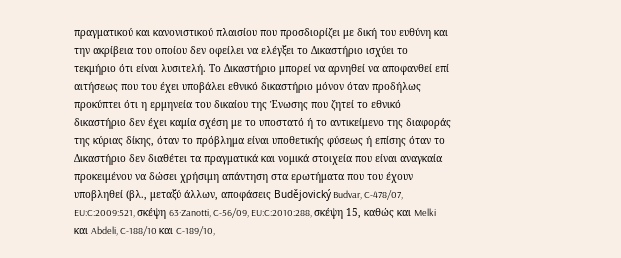πραγματικού και κανονιστικού πλαισίου που προσδιορίζει με δική του ευθύνη και την ακρίβεια του οποίου δεν οφείλει να ελέγξει το Δικαστήριο ισχύει το τεκμήριο ότι είναι λυσιτελή. Το Δικαστήριο μπορεί να αρνηθεί να αποφανθεί επί αιτήσεως που του έχει υποβάλει εθνικό δικαστήριο μόνον όταν προδήλως προκύπτει ότι η ερμηνεία του δικαίου της Ένωσης που ζητεί το εθνικό δικαστήριο δεν έχει καμία σχέση με το υποστατό ή το αντικείμενο της διαφοράς της κύριας δίκης, όταν το πρόβλημα είναι υποθετικής φύσεως ή επίσης όταν το Δικαστήριο δεν διαθέτει τα πραγματικά και νομικά στοιχεία που είναι αναγκαία προκειμένου να δώσει χρήσιμη απάντηση στα ερωτήματα που του έχουν υποβληθεί (βλ., μεταξύ άλλων, αποφάσεις Budějovický Budvar, C‑478/07, EU:C:2009:521, σκέψη 63·Zanotti, C‑56/09, EU:C:2010:288, σκέψη 15, καθώς και Melki και Abdeli, C‑188/10 και C‑189/10,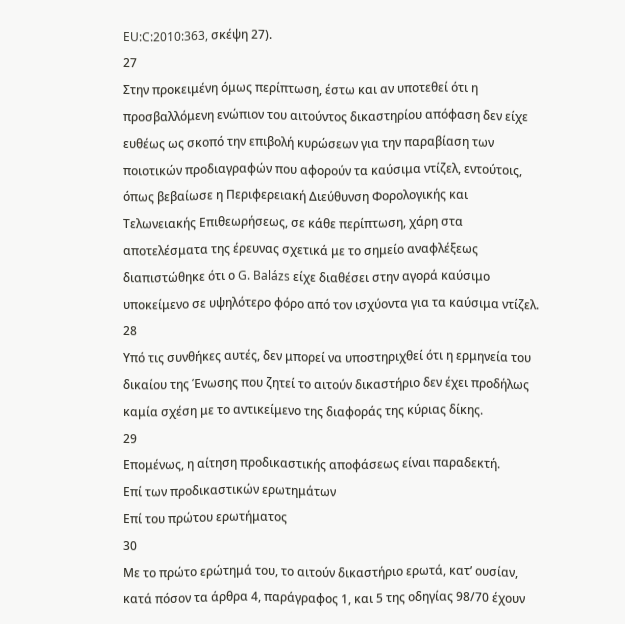EU:C:2010:363, σκέψη 27).
27
Στην προκειμένη όμως περίπτωση, έστω και αν υποτεθεί ότι η προσβαλλόμενη ενώπιον του αιτούντος δικαστηρίου απόφαση δεν είχε ευθέως ως σκοπό την επιβολή κυρώσεων για την παραβίαση των ποιοτικών προδιαγραφών που αφορούν τα καύσιμα ντίζελ, εντούτοις, όπως βεβαίωσε η Περιφερειακή Διεύθυνση Φορολογικής και Τελωνειακής Επιθεωρήσεως, σε κάθε περίπτωση, χάρη στα αποτελέσματα της έρευνας σχετικά με το σημείο αναφλέξεως διαπιστώθηκε ότι ο G. Balázs είχε διαθέσει στην αγορά καύσιμο υποκείμενο σε υψηλότερο φόρο από τον ισχύοντα για τα καύσιμα ντίζελ.
28
Υπό τις συνθήκες αυτές, δεν μπορεί να υποστηριχθεί ότι η ερμηνεία του δικαίου της Ένωσης που ζητεί το αιτούν δικαστήριο δεν έχει προδήλως καμία σχέση με το αντικείμενο της διαφοράς της κύριας δίκης.
29
Επομένως, η αίτηση προδικαστικής αποφάσεως είναι παραδεκτή.
Επί των προδικαστικών ερωτημάτων
Επί του πρώτου ερωτήματος
30
Με το πρώτο ερώτημά του, το αιτούν δικαστήριο ερωτά, κατ’ ουσίαν, κατά πόσον τα άρθρα 4, παράγραφος 1, και 5 της οδηγίας 98/70 έχουν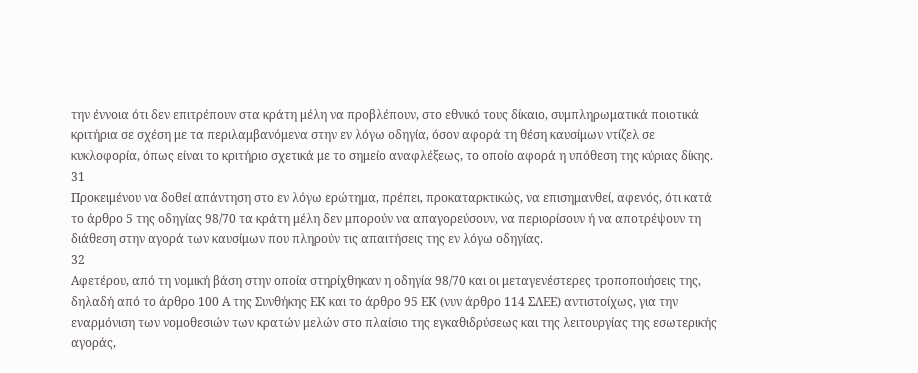την έννοια ότι δεν επιτρέπουν στα κράτη μέλη να προβλέπουν, στο εθνικό τους δίκαιο, συμπληρωματικά ποιοτικά κριτήρια σε σχέση με τα περιλαμβανόμενα στην εν λόγω οδηγία, όσον αφορά τη θέση καυσίμων ντίζελ σε κυκλοφορία, όπως είναι το κριτήριο σχετικά με το σημείο αναφλέξεως, το οποίο αφορά η υπόθεση της κύριας δίκης.
31
Προκειμένου να δοθεί απάντηση στο εν λόγω ερώτημα, πρέπει, προκαταρκτικώς, να επισημανθεί, αφενός, ότι κατά το άρθρο 5 της οδηγίας 98/70 τα κράτη μέλη δεν μπορούν να απαγορεύσουν, να περιορίσουν ή να αποτρέψουν τη διάθεση στην αγορά των καυσίμων που πληρούν τις απαιτήσεις της εν λόγω οδηγίας.
32
Αφετέρου, από τη νομική βάση στην οποία στηρίχθηκαν η οδηγία 98/70 και οι μεταγενέστερες τροποποιήσεις της, δηλαδή από το άρθρο 100 Α της Συνθήκης ΕΚ και το άρθρο 95 ΕΚ (νυν άρθρο 114 ΣΛΕΕ) αντιστοίχως, για την εναρμόνιση των νομοθεσιών των κρατών μελών στο πλαίσιο της εγκαθιδρύσεως και της λειτουργίας της εσωτερικής αγοράς,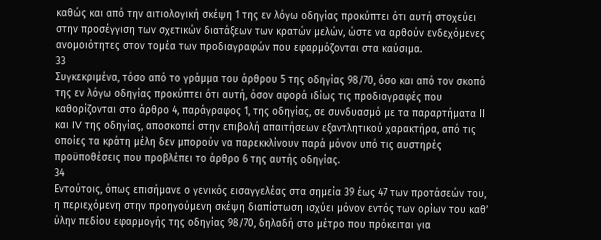καθώς και από την αιτιολογική σκέψη 1 της εν λόγω οδηγίας προκύπτει ότι αυτή στοχεύει στην προσέγγιση των σχετικών διατάξεων των κρατών μελών, ώστε να αρθούν ενδεχόμενες ανομοιότητες στον τομέα των προδιαγραφών που εφαρμόζονται στα καύσιμα.
33
Συγκεκριμένα, τόσο από το γράμμα του άρθρου 5 της οδηγίας 98/70, όσο και από τον σκοπό της εν λόγω οδηγίας προκύπτει ότι αυτή, όσον αφορά ιδίως τις προδιαγραφές που καθορίζονται στο άρθρο 4, παράγραφος 1, της οδηγίας, σε συνδυασμό με τα παραρτήματα ΙΙ και IV της οδηγίας, αποσκοπεί στην επιβολή απαιτήσεων εξαντλητικού χαρακτήρα, από τις οποίες τα κράτη μέλη δεν μπορούν να παρεκκλίνουν παρά μόνον υπό τις αυστηρές προϋποθέσεις που προβλέπει το άρθρο 6 της αυτής οδηγίας.
34
Εντούτοις, όπως επισήμανε ο γενικός εισαγγελέας στα σημεία 39 έως 47 των προτάσεών του, η περιεχόμενη στην προηγούμενη σκέψη διαπίστωση ισχύει μόνον εντός των ορίων του καθ’ ύλην πεδίου εφαρμογής της οδηγίας 98/70, δηλαδή στο μέτρο που πρόκειται για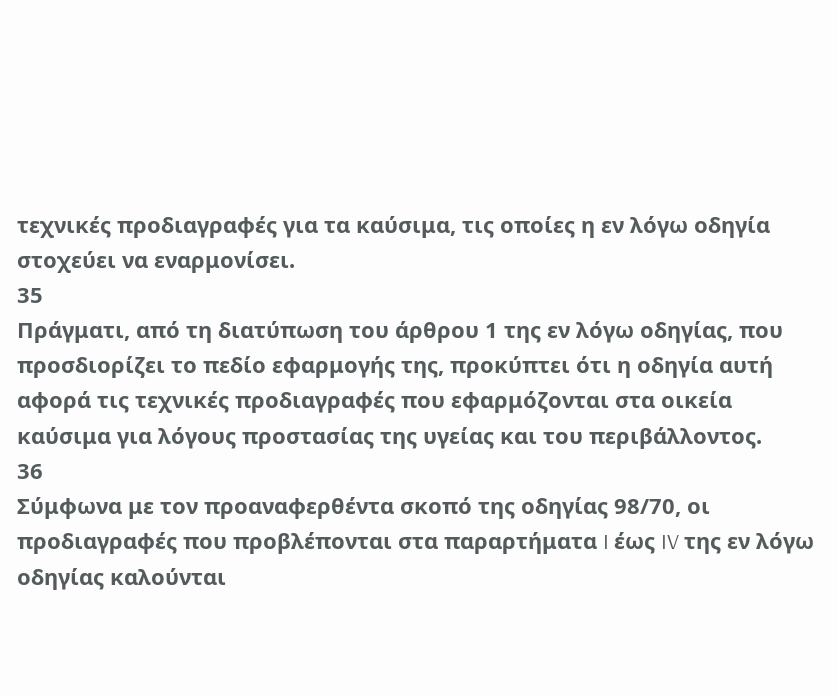τεχνικές προδιαγραφές για τα καύσιμα, τις οποίες η εν λόγω οδηγία στοχεύει να εναρμονίσει.
35
Πράγματι, από τη διατύπωση του άρθρου 1 της εν λόγω οδηγίας, που προσδιορίζει το πεδίο εφαρμογής της, προκύπτει ότι η οδηγία αυτή αφορά τις τεχνικές προδιαγραφές που εφαρμόζονται στα οικεία καύσιμα για λόγους προστασίας της υγείας και του περιβάλλοντος.
36
Σύμφωνα με τον προαναφερθέντα σκοπό της οδηγίας 98/70, οι προδιαγραφές που προβλέπονται στα παραρτήματα I έως IV της εν λόγω οδηγίας καλούνται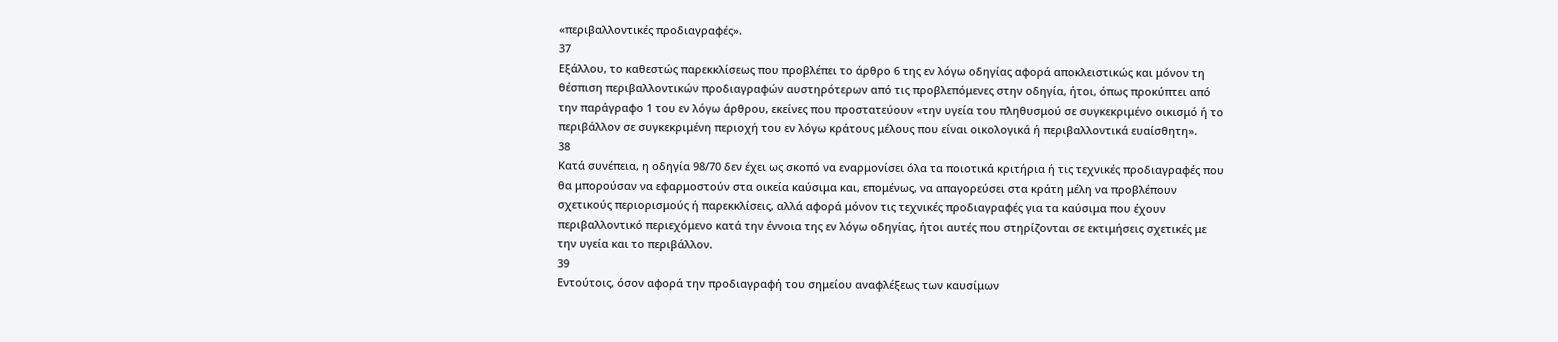«περιβαλλοντικές προδιαγραφές».
37
Εξάλλου, το καθεστώς παρεκκλίσεως που προβλέπει το άρθρο 6 της εν λόγω οδηγίας αφορά αποκλειστικώς και μόνον τη θέσπιση περιβαλλοντικών προδιαγραφών αυστηρότερων από τις προβλεπόμενες στην οδηγία, ήτοι, όπως προκύπτει από την παράγραφο 1 του εν λόγω άρθρου, εκείνες που προστατεύουν «την υγεία του πληθυσμού σε συγκεκριμένο οικισμό ή το περιβάλλον σε συγκεκριμένη περιοχή του εν λόγω κράτους μέλους που είναι οικολογικά ή περιβαλλοντικά ευαίσθητη».
38
Κατά συνέπεια, η οδηγία 98/70 δεν έχει ως σκοπό να εναρμονίσει όλα τα ποιοτικά κριτήρια ή τις τεχνικές προδιαγραφές που θα μπορούσαν να εφαρμοστούν στα οικεία καύσιμα και, επομένως, να απαγορεύσει στα κράτη μέλη να προβλέπουν σχετικούς περιορισμούς ή παρεκκλίσεις, αλλά αφορά μόνον τις τεχνικές προδιαγραφές για τα καύσιμα που έχουν περιβαλλοντικό περιεχόμενο κατά την έννοια της εν λόγω οδηγίας, ήτοι αυτές που στηρίζονται σε εκτιμήσεις σχετικές με την υγεία και το περιβάλλον.
39
Εντούτοις, όσον αφορά την προδιαγραφή του σημείου αναφλέξεως των καυσίμων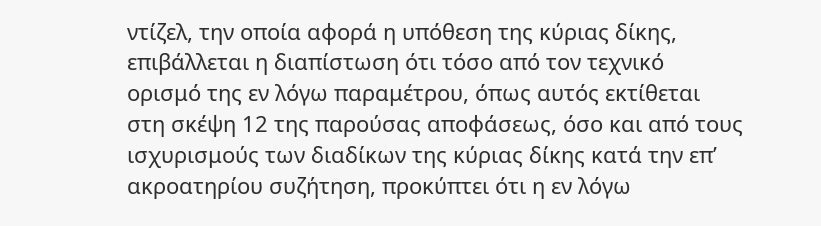ντίζελ, την οποία αφορά η υπόθεση της κύριας δίκης, επιβάλλεται η διαπίστωση ότι τόσο από τον τεχνικό ορισμό της εν λόγω παραμέτρου, όπως αυτός εκτίθεται στη σκέψη 12 της παρούσας αποφάσεως, όσο και από τους ισχυρισμούς των διαδίκων της κύριας δίκης κατά την επ’ ακροατηρίου συζήτηση, προκύπτει ότι η εν λόγω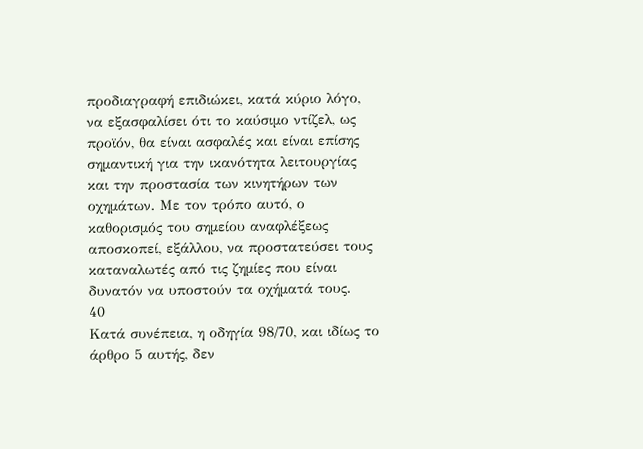προδιαγραφή επιδιώκει, κατά κύριο λόγο, να εξασφαλίσει ότι το καύσιμο ντίζελ, ως προϊόν, θα είναι ασφαλές και είναι επίσης σημαντική για την ικανότητα λειτουργίας και την προστασία των κινητήρων των οχημάτων. Με τον τρόπο αυτό, ο καθορισμός του σημείου αναφλέξεως αποσκοπεί, εξάλλου, να προστατεύσει τους καταναλωτές από τις ζημίες που είναι δυνατόν να υποστούν τα οχήματά τους.
40
Κατά συνέπεια, η οδηγία 98/70, και ιδίως το άρθρο 5 αυτής, δεν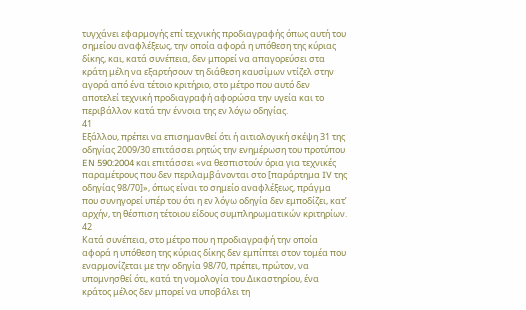τυγχάνει εφαρμογής επί τεχνικής προδιαγραφής όπως αυτή του σημείου αναφλέξεως, την οποία αφορά η υπόθεση της κύριας δίκης, και, κατά συνέπεια, δεν μπορεί να απαγορεύσει στα κράτη μέλη να εξαρτήσουν τη διάθεση καυσίμων ντίζελ στην αγορά από ένα τέτοιο κριτήριο, στο μέτρο που αυτό δεν αποτελεί τεχνική προδιαγραφή αφορώσα την υγεία και το περιβάλλον κατά την έννοια της εν λόγω οδηγίας.
41
Εξάλλου, πρέπει να επισημανθεί ότι ή αιτιολογική σκέψη 31 της οδηγίας 2009/30 επιτάσσει ρητώς την ενημέρωση του προτύπου EN 590:2004 και επιτάσσει «να θεσπιστούν όρια για τεχνικές παραμέτρους που δεν περιλαμβάνονται στο [παράρτημα IV της οδηγίας 98/70]», όπως είναι το σημείο αναφλέξεως, πράγμα που συνηγορεί υπέρ του ότι η εν λόγω οδηγία δεν εμποδίζει, κατ’ αρχήν, τη θέσπιση τέτοιου είδους συμπληρωματικών κριτηρίων.
42
Κατά συνέπεια, στο μέτρο που η προδιαγραφή την οποία αφορά η υπόθεση της κύριας δίκης δεν εμπίπτει στον τομέα που εναρμονίζεται με την οδηγία 98/70, πρέπει, πρώτον, να υπομνησθεί ότι, κατά τη νομολογία του Δικαστηρίου, ένα κράτος μέλος δεν μπορεί να υποβάλει τη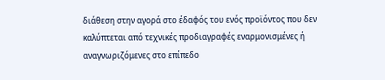διάθεση στην αγορά στο έδαφός του ενός προϊόντος που δεν καλύπτεται από τεχνικές προδιαγραφές εναρμονισμένες ή αναγνωριζόμενες στο επίπεδο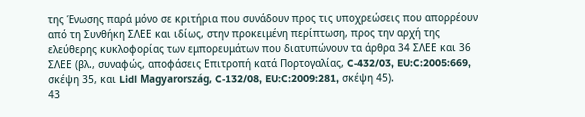της Ένωσης παρά μόνο σε κριτήρια που συνάδουν προς τις υποχρεώσεις που απορρέουν από τη Συνθήκη ΣΛΕΕ και ιδίως, στην προκειμένη περίπτωση, προς την αρχή της ελεύθερης κυκλοφορίας των εμπορευμάτων που διατυπώνουν τα άρθρα 34 ΣΛΕΕ και 36 ΣΛΕΕ (βλ., συναφώς, αποφάσεις Επιτροπή κατά Πορτογαλίας, C‑432/03, EU:C:2005:669, σκέψη 35, και Lidl Magyarország, C‑132/08, EU:C:2009:281, σκέψη 45).
43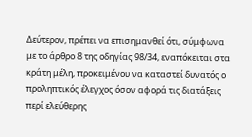Δεύτερον, πρέπει να επισημανθεί ότι, σύμφωνα με το άρθρο 8 της οδηγίας 98/34, εναπόκειται στα κράτη μέλη, προκειμένου να καταστεί δυνατός ο προληπτικός έλεγχος όσον αφορά τις διατάξεις περί ελεύθερης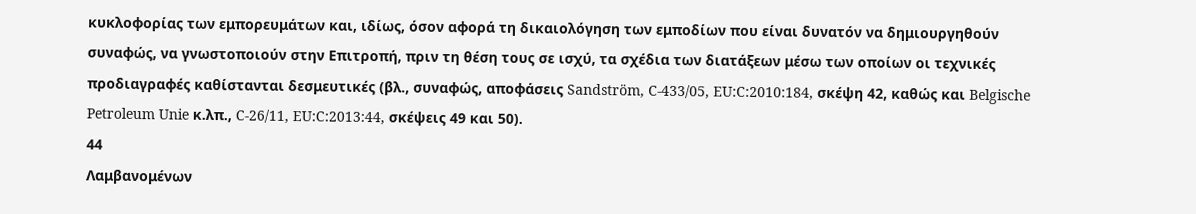κυκλοφορίας των εμπορευμάτων και, ιδίως, όσον αφορά τη δικαιολόγηση των εμποδίων που είναι δυνατόν να δημιουργηθούν συναφώς, να γνωστοποιούν στην Επιτροπή, πριν τη θέση τους σε ισχύ, τα σχέδια των διατάξεων μέσω των οποίων οι τεχνικές προδιαγραφές καθίστανται δεσμευτικές (βλ., συναφώς, αποφάσεις Sandström, C‑433/05, EU:C:2010:184, σκέψη 42, καθώς και Belgische Petroleum Unie κ.λπ., C‑26/11, EU:C:2013:44, σκέψεις 49 και 50).
44
Λαμβανομένων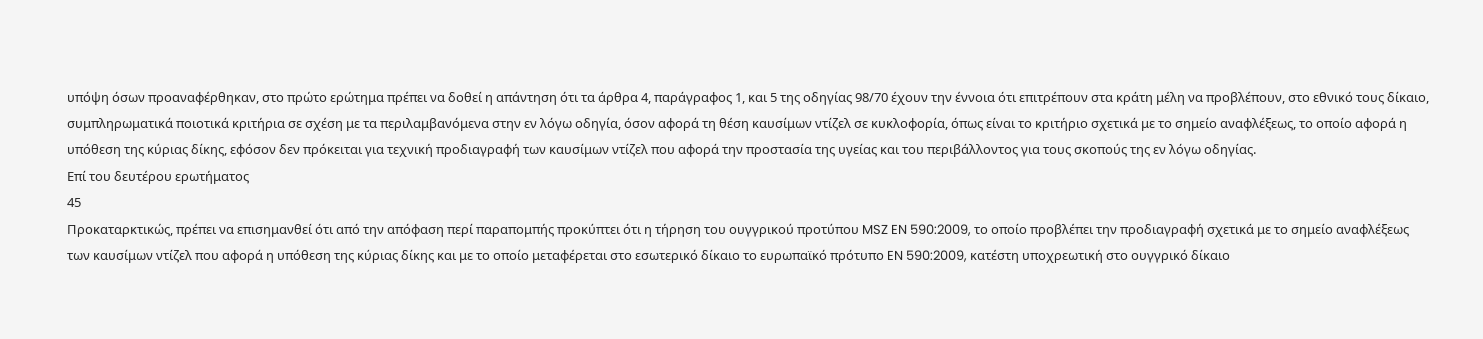υπόψη όσων προαναφέρθηκαν, στο πρώτο ερώτημα πρέπει να δοθεί η απάντηση ότι τα άρθρα 4, παράγραφος 1, και 5 της οδηγίας 98/70 έχουν την έννοια ότι επιτρέπουν στα κράτη μέλη να προβλέπουν, στο εθνικό τους δίκαιο, συμπληρωματικά ποιοτικά κριτήρια σε σχέση με τα περιλαμβανόμενα στην εν λόγω οδηγία, όσον αφορά τη θέση καυσίμων ντίζελ σε κυκλοφορία, όπως είναι το κριτήριο σχετικά με το σημείο αναφλέξεως, το οποίο αφορά η υπόθεση της κύριας δίκης, εφόσον δεν πρόκειται για τεχνική προδιαγραφή των καυσίμων ντίζελ που αφορά την προστασία της υγείας και του περιβάλλοντος για τους σκοπούς της εν λόγω οδηγίας.
Επί του δευτέρου ερωτήματος
45
Προκαταρκτικώς, πρέπει να επισημανθεί ότι από την απόφαση περί παραπομπής προκύπτει ότι η τήρηση του ουγγρικού προτύπου MSZ EN 590:2009, το οποίο προβλέπει την προδιαγραφή σχετικά με το σημείο αναφλέξεως των καυσίμων ντίζελ που αφορά η υπόθεση της κύριας δίκης και με το οποίο μεταφέρεται στο εσωτερικό δίκαιο το ευρωπαϊκό πρότυπο EN 590:2009, κατέστη υποχρεωτική στο ουγγρικό δίκαιο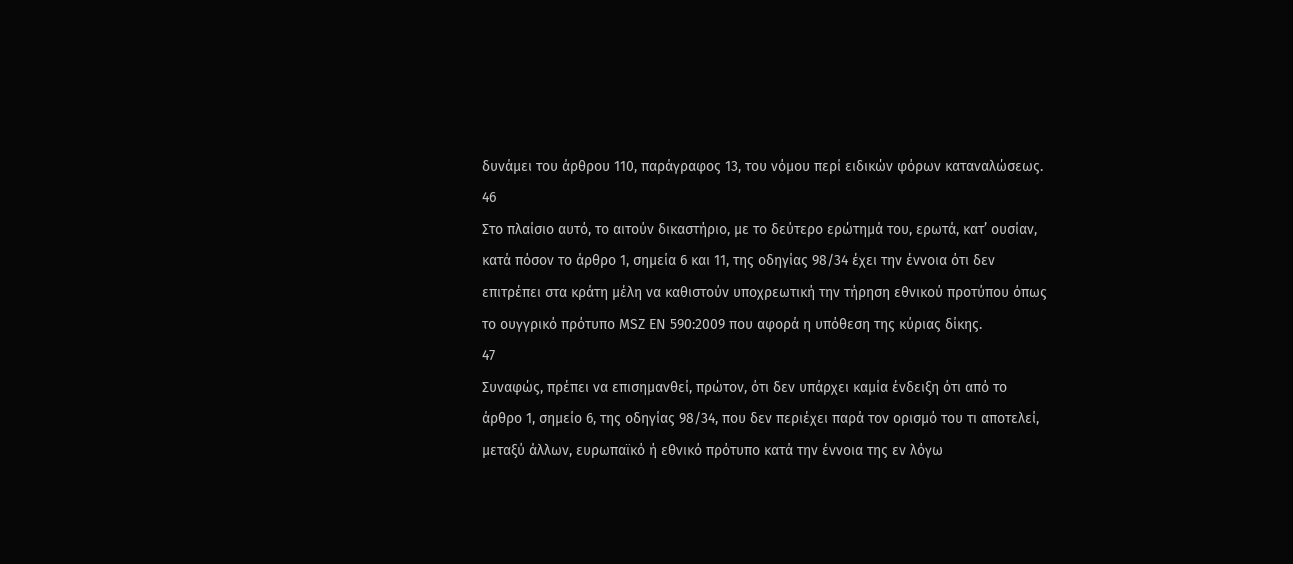δυνάμει του άρθρου 110, παράγραφος 13, του νόμου περί ειδικών φόρων καταναλώσεως.
46
Στο πλαίσιο αυτό, το αιτούν δικαστήριο, με το δεύτερο ερώτημά του, ερωτά, κατ’ ουσίαν, κατά πόσον το άρθρο 1, σημεία 6 και 11, της οδηγίας 98/34 έχει την έννοια ότι δεν επιτρέπει στα κράτη μέλη να καθιστούν υποχρεωτική την τήρηση εθνικού προτύπου όπως το ουγγρικό πρότυπο MSZ EN 590:2009 που αφορά η υπόθεση της κύριας δίκης.
47
Συναφώς, πρέπει να επισημανθεί, πρώτον, ότι δεν υπάρχει καμία ένδειξη ότι από το άρθρο 1, σημείο 6, της οδηγίας 98/34, που δεν περιέχει παρά τον ορισμό του τι αποτελεί, μεταξύ άλλων, ευρωπαϊκό ή εθνικό πρότυπο κατά την έννοια της εν λόγω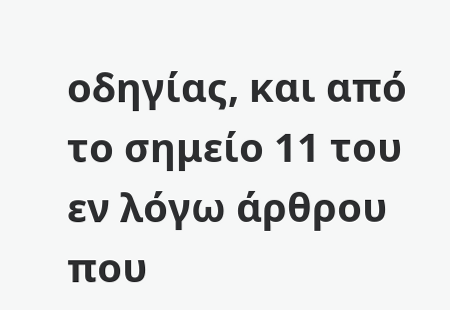οδηγίας, και από το σημείο 11 του εν λόγω άρθρου που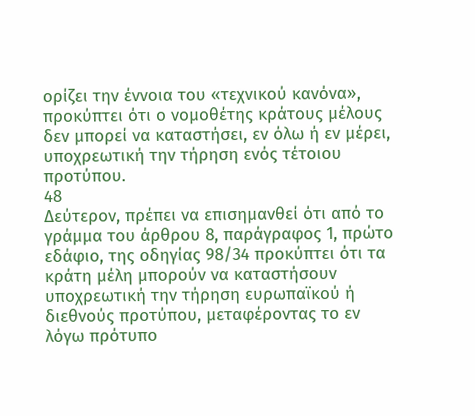ορίζει την έννοια του «τεχνικού κανόνα», προκύπτει ότι ο νομοθέτης κράτους μέλους δεν μπορεί να καταστήσει, εν όλω ή εν μέρει, υποχρεωτική την τήρηση ενός τέτοιου προτύπου.
48
Δεύτερον, πρέπει να επισημανθεί ότι από το γράμμα του άρθρου 8, παράγραφος 1, πρώτο εδάφιο, της οδηγίας 98/34 προκύπτει ότι τα κράτη μέλη μπορούν να καταστήσουν υποχρεωτική την τήρηση ευρωπαϊκού ή διεθνούς προτύπου, μεταφέροντας το εν λόγω πρότυπο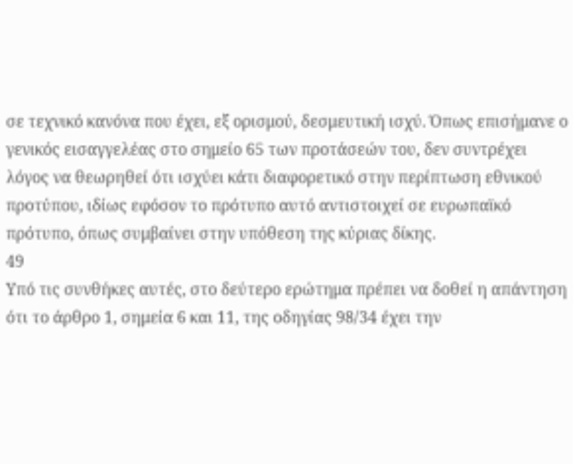σε τεχνικό κανόνα που έχει, εξ ορισμού, δεσμευτική ισχύ. Όπως επισήμανε ο γενικός εισαγγελέας στο σημείο 65 των προτάσεών του, δεν συντρέχει λόγος να θεωρηθεί ότι ισχύει κάτι διαφορετικό στην περίπτωση εθνικού προτύπου, ιδίως εφόσον το πρότυπο αυτό αντιστοιχεί σε ευρωπαϊκό πρότυπο, όπως συμβαίνει στην υπόθεση της κύριας δίκης.
49
Υπό τις συνθήκες αυτές, στο δεύτερο ερώτημα πρέπει να δοθεί η απάντηση ότι το άρθρο 1, σημεία 6 και 11, της οδηγίας 98/34 έχει την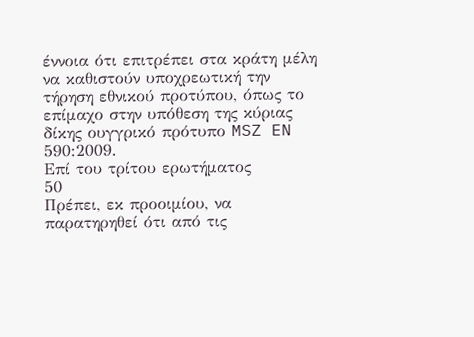έννοια ότι επιτρέπει στα κράτη μέλη να καθιστούν υποχρεωτική την τήρηση εθνικού προτύπου, όπως το επίμαχο στην υπόθεση της κύριας δίκης ουγγρικό πρότυπο MSZ EN 590:2009.
Επί του τρίτου ερωτήματος
50
Πρέπει, εκ προοιμίου, να παρατηρηθεί ότι από τις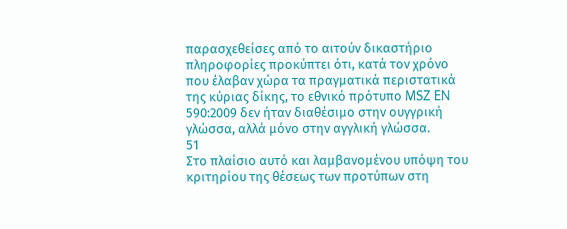παρασχεθείσες από το αιτούν δικαστήριο πληροφορίες προκύπτει ότι, κατά τον χρόνο που έλαβαν χώρα τα πραγματικά περιστατικά της κύριας δίκης, το εθνικό πρότυπο MSZ EN 590:2009 δεν ήταν διαθέσιμο στην ουγγρική γλώσσα, αλλά μόνο στην αγγλική γλώσσα.
51
Στο πλαίσιο αυτό και λαμβανομένου υπόψη του κριτηρίου της θέσεως των προτύπων στη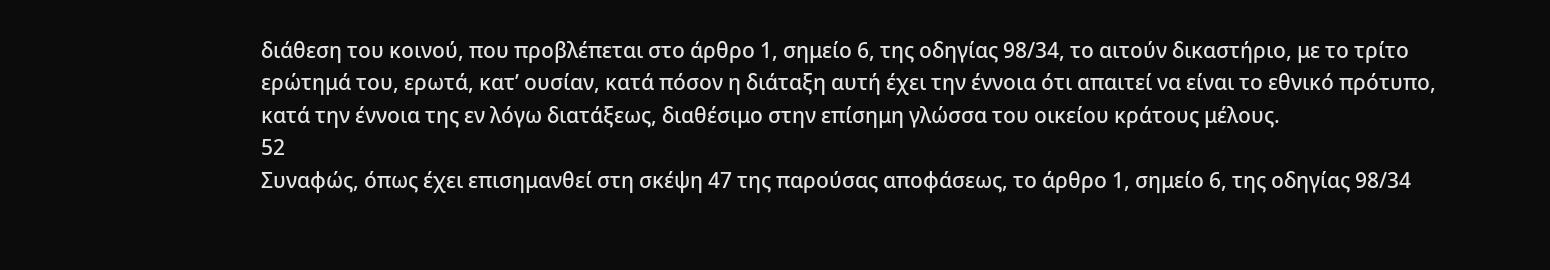διάθεση του κοινού, που προβλέπεται στο άρθρο 1, σημείο 6, της οδηγίας 98/34, το αιτούν δικαστήριο, με το τρίτο ερώτημά του, ερωτά, κατ’ ουσίαν, κατά πόσον η διάταξη αυτή έχει την έννοια ότι απαιτεί να είναι το εθνικό πρότυπο, κατά την έννοια της εν λόγω διατάξεως, διαθέσιμο στην επίσημη γλώσσα του οικείου κράτους μέλους.
52
Συναφώς, όπως έχει επισημανθεί στη σκέψη 47 της παρούσας αποφάσεως, το άρθρο 1, σημείο 6, της οδηγίας 98/34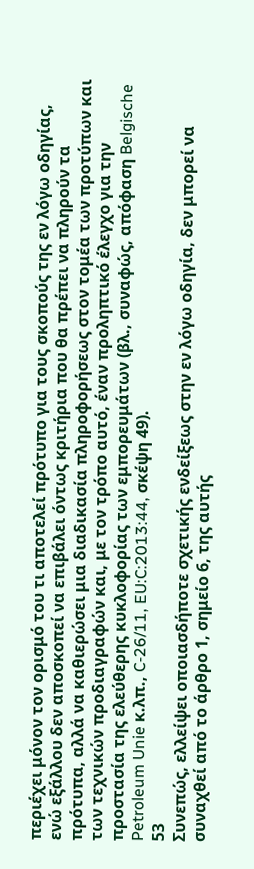περιέχει μόνον τον ορισμό του τι αποτελεί πρότυπο για τους σκοπούς της εν λόγω οδηγίας, ενώ εξάλλου δεν αποσκοπεί να επιβάλει όντως κριτήρια που θα πρέπει να πληρούν τα πρότυπα, αλλά να καθιερώσει μια διαδικασία πληροφορήσεως στον τομέα των προτύπων και των τεχνικών προδιαγραφών και, με τον τρόπο αυτό, έναν προληπτικό έλεγχο για την προστασία της ελεύθερης κυκλοφορίας των εμπορευμάτων (βλ., συναφώς, απόφαση Belgische Petroleum Unie κ.λπ., C‑26/11, EU:C:2013:44, σκέψη 49).
53
Συνεπώς, ελλείψει οποιασδήποτε σχετικής ενδείξεως στην εν λόγω οδηγία, δεν μπορεί να συναχθεί από το άρθρο 1, σημείο 6, της αυτής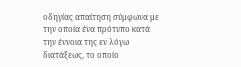οδηγίας απαίτηση σύμφωνα με την οποία ένα πρότυπο κατά την έννοια της εν λόγω διατάξεως, το οποίο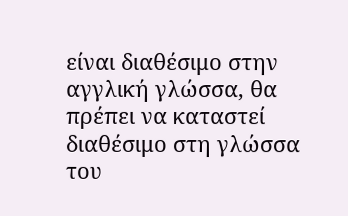είναι διαθέσιμο στην αγγλική γλώσσα, θα πρέπει να καταστεί διαθέσιμο στη γλώσσα του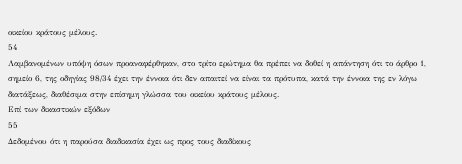οικείου κράτους μέλους.
54
Λαμβανομένων υπόψη όσων προαναφέρθηκαν, στο τρίτο ερώτημα θα πρέπει να δοθεί η απάντηση ότι το άρθρο 1, σημείο 6, της οδηγίας 98/34 έχει την έννοια ότι δεν απαιτεί να είναι τα πρότυπα, κατά την έννοια της εν λόγω διατάξεως, διαθέσιμα στην επίσημη γλώσσα του οικείου κράτους μέλους.
Επί των δικαστικών εξόδων
55
Δεδομένου ότι η παρούσα διαδικασία έχει ως προς τους διαδίκους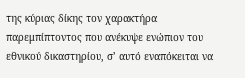της κύριας δίκης τον χαρακτήρα παρεμπίπτοντος που ανέκυψε ενώπιον του εθνικού δικαστηρίου, σ’ αυτό εναπόκειται να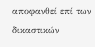αποφανθεί επί των δικαστικών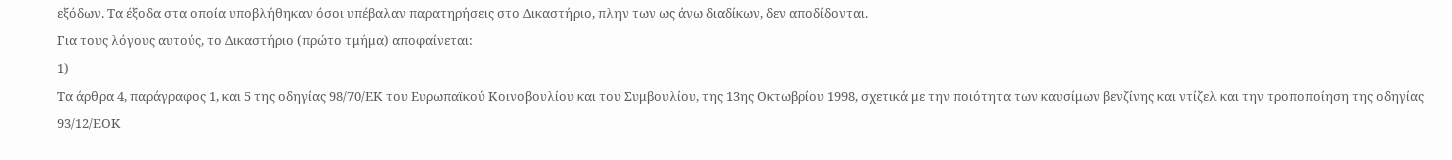εξόδων. Τα έξοδα στα οποία υποβλήθηκαν όσοι υπέβαλαν παρατηρήσεις στο Δικαστήριο, πλην των ως άνω διαδίκων, δεν αποδίδονται.
Για τους λόγους αυτούς, το Δικαστήριο (πρώτο τμήμα) αποφαίνεται:
1)
Τα άρθρα 4, παράγραφος 1, και 5 της οδηγίας 98/70/ΕΚ του Ευρωπαϊκού Κοινοβουλίου και του Συμβουλίου, της 13ης Οκτωβρίου 1998, σχετικά με την ποιότητα των καυσίμων βενζίνης και ντίζελ και την τροποποίηση της οδηγίας 93/12/ΕΟΚ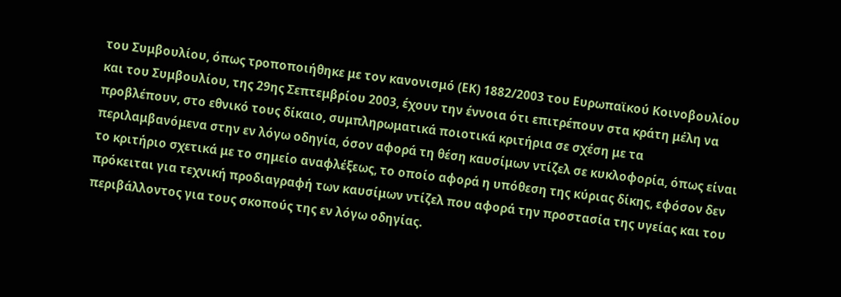του Συμβουλίου, όπως τροποποιήθηκε με τον κανονισμό (ΕΚ) 1882/2003 του Ευρωπαϊκού Κοινοβουλίου και του Συμβουλίου, της 29ης Σεπτεμβρίου 2003, έχουν την έννοια ότι επιτρέπουν στα κράτη μέλη να προβλέπουν, στο εθνικό τους δίκαιο, συμπληρωματικά ποιοτικά κριτήρια σε σχέση με τα περιλαμβανόμενα στην εν λόγω οδηγία, όσον αφορά τη θέση καυσίμων ντίζελ σε κυκλοφορία, όπως είναι το κριτήριο σχετικά με το σημείο αναφλέξεως, το οποίο αφορά η υπόθεση της κύριας δίκης, εφόσον δεν πρόκειται για τεχνική προδιαγραφή των καυσίμων ντίζελ που αφορά την προστασία της υγείας και του περιβάλλοντος για τους σκοπούς της εν λόγω οδηγίας.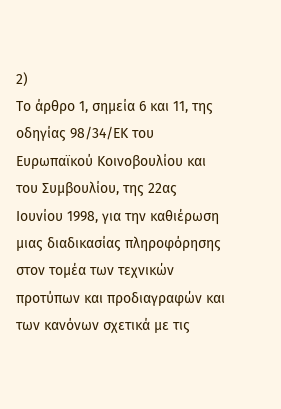2)
Το άρθρο 1, σημεία 6 και 11, της οδηγίας 98/34/ΕΚ του Ευρωπαϊκού Κοινοβουλίου και του Συμβουλίου, της 22ας Ιουνίου 1998, για την καθιέρωση μιας διαδικασίας πληροφόρησης στον τομέα των τεχνικών προτύπων και προδιαγραφών και των κανόνων σχετικά με τις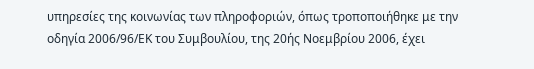υπηρεσίες της κοινωνίας των πληροφοριών, όπως τροποποιήθηκε με την οδηγία 2006/96/ΕΚ του Συμβουλίου, της 20ής Νοεμβρίου 2006, έχει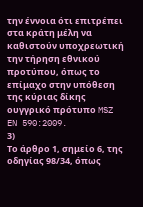την έννοια ότι επιτρέπει στα κράτη μέλη να καθιστούν υποχρεωτική την τήρηση εθνικού προτύπου, όπως το επίμαχο στην υπόθεση της κύριας δίκης ουγγρικό πρότυπο MSZ EN 590:2009.
3)
Το άρθρο 1, σημείο 6, της οδηγίας 98/34, όπως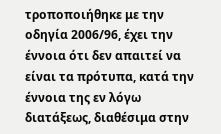τροποποιήθηκε με την οδηγία 2006/96, έχει την έννοια ότι δεν απαιτεί να είναι τα πρότυπα, κατά την έννοια της εν λόγω διατάξεως, διαθέσιμα στην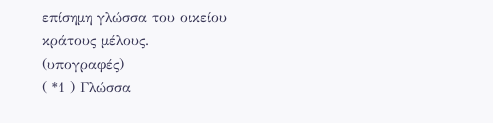επίσημη γλώσσα του οικείου κράτους μέλους.
(υπογραφές)
( *1 ) Γλώσσα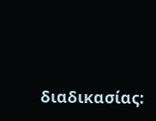διαδικασίας: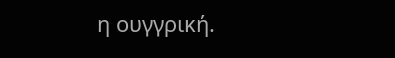η ουγγρική.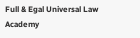Full & Egal Universal Law Academy